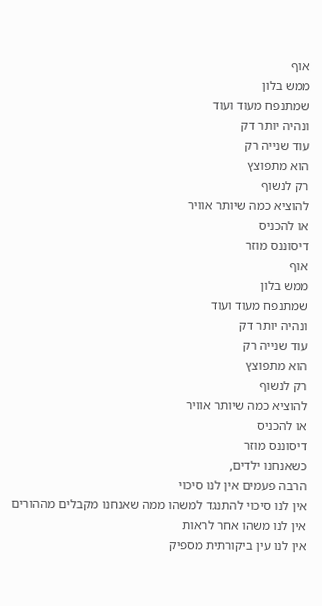אוף
ממש בלון
שמתנפח מעוד ועוד
ונהיה יותר דק
עוד שנייה רק
הוא מתפוצץ
רק לנשוף
להוציא כמה שיותר אוויר
או להכניס
דיסוננס מוזר
אוף
ממש בלון
שמתנפח מעוד ועוד
ונהיה יותר דק
עוד שנייה רק
הוא מתפוצץ
רק לנשוף
להוציא כמה שיותר אוויר
או להכניס
דיסוננס מוזר
כשאנחנו ילדים,
הרבה פעמים אין לנו סיכוי
אין לנו סיכוי להתנגד למשהו ממה שאנחנו מקבלים מההורים
אין לנו משהו אחר לראות
אין לנו עין ביקורתית מספיק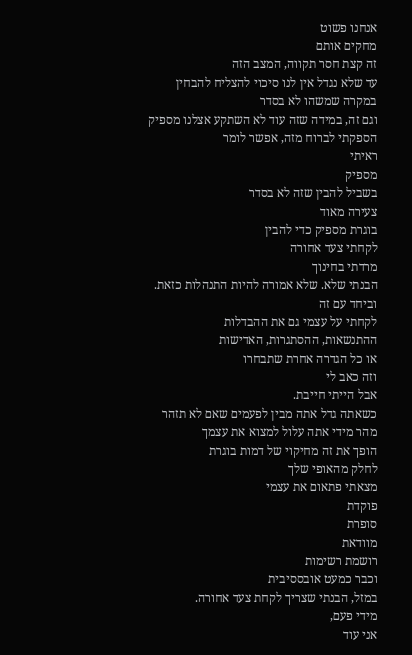אנחנו פשוט
מחקים אותם
זה קצת חסר תקווה, המצב הזה
עד שלא נגדל אין לנו סיכוי להצליח להבחין
במקרה שמשהו לא בסדר
וגם זה, במידה שזה עוד לא השתקע אצלנו מספיק
הספקתי לברוח מזה, אפשר לומר
ראיתי
מספיק
בשביל להבין שזה לא בסדר
צעירה מאוד
בוגרת מספיק כדי להבין
לקחתי צעד אחורה
מרדתי בחינוך
הבנתי שלא. שלא אמורה להיות התנהלות כזאת.
וביחד עם זה
לקחתי על עצמי גם את ההבדלות
ההתנשאות, ההסתגרות, האדישות
או כל הגדרה אחרת שתבחרו
וזה כאב לי
אבל הייתי חייבת.
כשאתה גדל אתה מבין לפעמים שאם לא תזהר
מהר מידי אתה עלול למצוא את עצמך
הופך את זה מחיקוי של דמות בוגרת
לחלק מהאופי שלך
מצאתי פתאום את עצמי
פוקדת
סופרת
מוודאת
רושמת רשימות
וכבר כמעט אובססיבית
במזל, הבנתי שצריך לקחת צעד אחורה.
מידי פעם,
אני עוד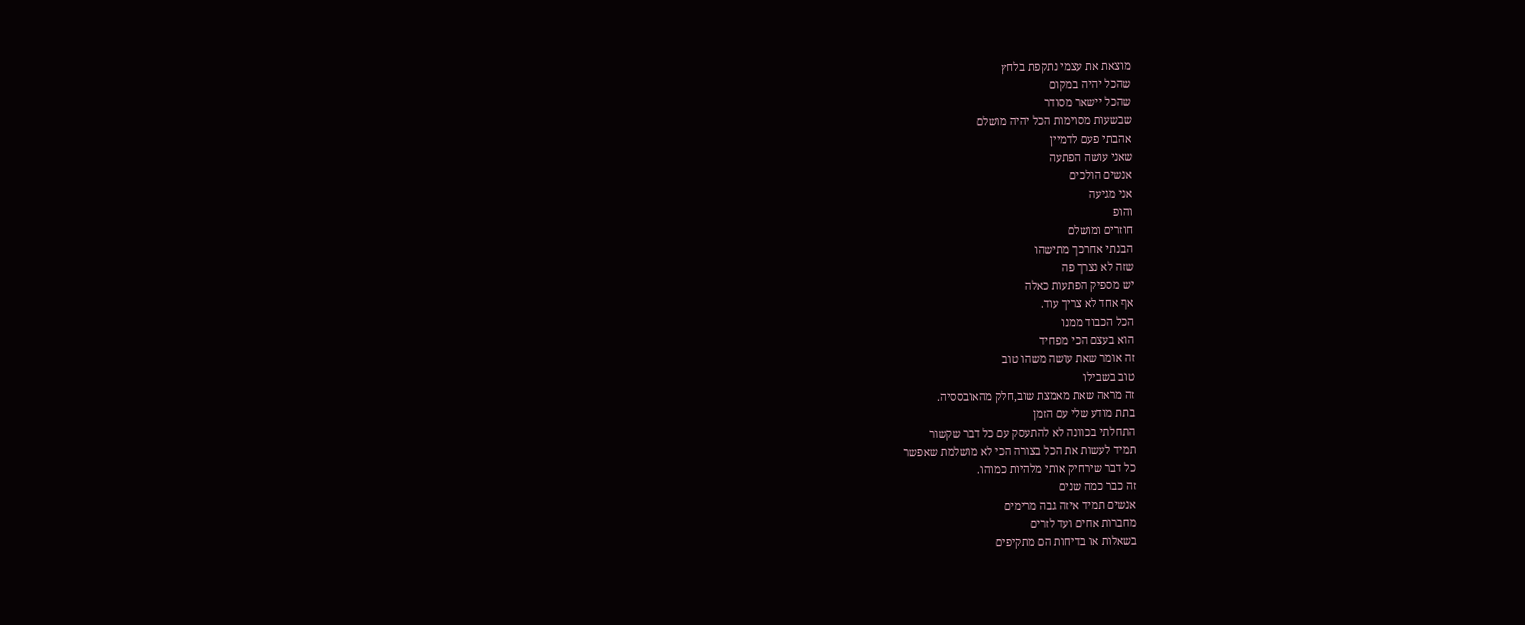מוצאת את עצמי נתקפת בלחץ
שהכל יהיה במקום
שהכל יישאר מסודר
שבשעות מסוימות הכל יהיה מושלם
אהבתי פעם לדמיין
שאני עושה הפתעה
אנשים הולכים
אני מגיעה
והופ
חוזרים ומושלם
הבנתי אחרכך מתישהו
שזה לא נצרך פה
יש מספיק הפתעות כאלה
אף אחד לא צריך עוד.
הכל הכבוד ממנו
הוא בעצם הכי מפחיד
זה אומר שאת עושה משהו טוב
טוב בשבילו
זה מראה שאת מאמצת שוב,חלק מהאובססיה.
בתת מודע שלי עם הזמן
התחלתי בכוונה לא להתעסק עם כל דבר שקשור
תמיד לעשות את הכל בצורה הכי לא מושלמת שאפשר
כל דבר שירחיק אותי מלהיות כמוהו.
זה כבר כמה שנים
אנשים תמיד איזה גבה מרימים
מחברות אחים ועד לזרים
בשאלות או בדיחות הם מתקיפים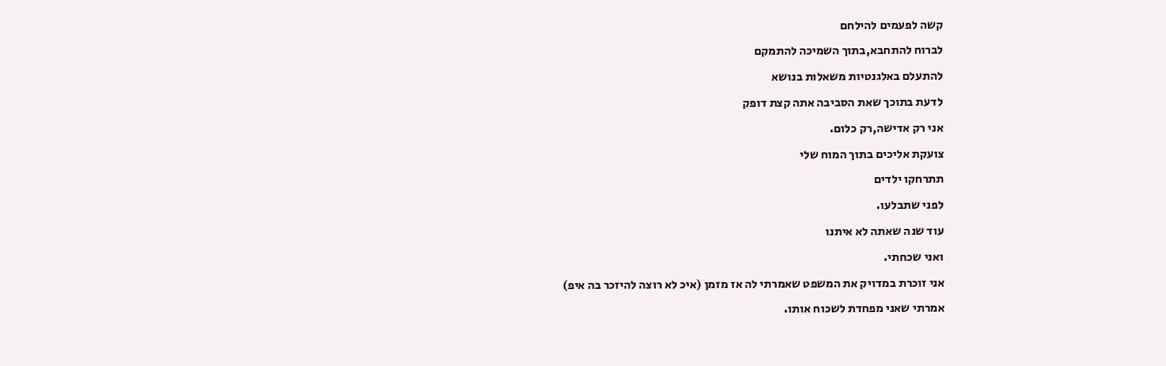קשה לפעמים להילחם
לברוח להתחבא,בתוך השמיכה להתמקם
להתעלם באלגנטיות משאלות בנושא
לדעת בתוכך שאת הסביבה אתה קצת דופק
אני רק אדישה,רק כלום.
צועקת אליכים בתוך המוח שלי
תתרחקו ילדים
לפני שתבלעו.
עוד שנה שאתה לא איתנו
ואני שכחתי.
אני זוכרת במדויק את המשפט שאמרתי לה אז מזמן (איכ לא רוצה להיזכר בה איפ)
אמרתי שאני מפחדת לשכוח אותו.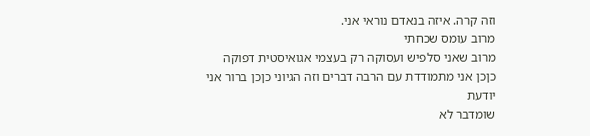וזה קרה. איזה בנאדם נוראי אני.
מרוב עומס שכחתי
מרוב שאני סלפיש ועסוקה רק בעצמי אגואיסטית דפוקה
כןכן אני מתמודדת עם הרבה דברים וזה הגיוני כןכן ברור אני יודעת
שומדבר לא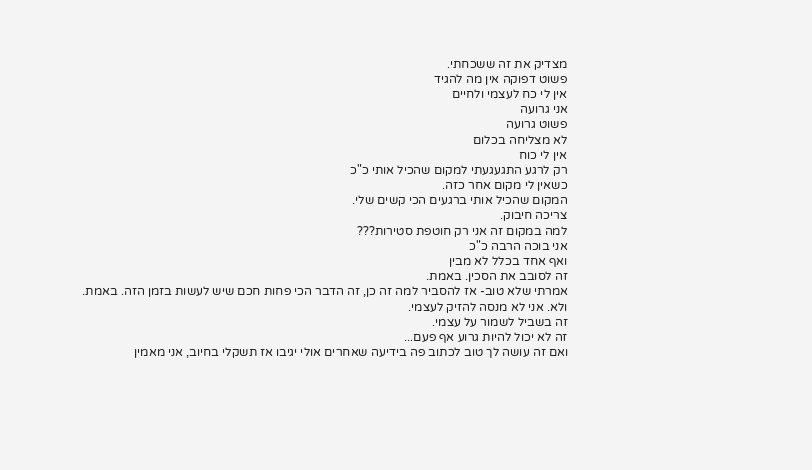מצדיק את זה ששכחתי.
פשוט דפוקה אין מה להגיד
אין לי כח לעצמי ולחיים
אני גרועה
פשוט גרועה
לא מצליחה בכלום
אין לי כוח
רק לרגע התגעגעתי למקום שהכיל אותי כ"כ
כשאין לי מקום אחר כזה.
המקום שהכיל אותי ברגעים הכי קשים שלי.
צריכה חיבוק.
למה במקום זה אני רק חוטפת סטירות???
אני בוכה הרבה כ"כ
ואף אחד בכלל לא מבין
זה לסובב את הסכין. באמת.
אמרתי שלא טוב- אז להסביר למה זה כן, זה הדבר הכי פחות חכם שיש לעשות בזמן הזה. באמת.
ולא. אני לא מנסה להזיק לעצמי.
זה בשביל לשמור על עצמי.
זה לא יכול להיות גרוע אף פעם...
ואם זה עושה לך טוב לכתוב פה בידיעה שאחרים אולי יגיבו אז תשקלי בחיוב, אני מאמין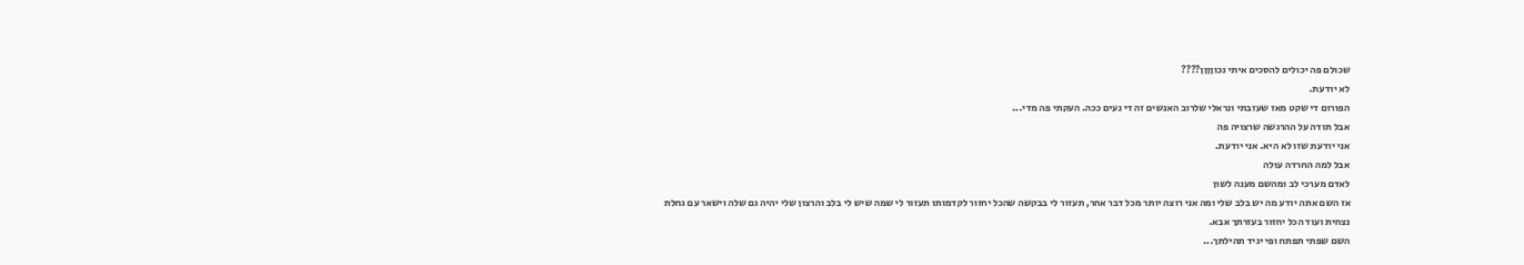שכולם פה יכולים להסכים איתי נכוןןןן????
לא יודעת.
הפורום די שקט מאז שעזבתי ונראלי שלרוב האנשים זה די נעים ככה. העקתי פה מדי...
אבל תודה על ההרגשה שרצויה פה
אני יודעת שזו לא היא. אני יודעת.
אבל למה החרדה עולה
לאדם מערכי לב ומהשם מענה לשון
אז השם אתה יודע מה יש בלב שלי ומה אני רוצה יותר מכל דבר אחר, תעזור לי בבקשה שהכל יחזור לקדמותו תעזור לי שמה שיש לי בלב והרצון שלי יהיה גם שלה וישאר עם גחלת נצחית ועוד הכל יחזור בעזרתך אבא.
השם שפתי תפתח ופי יגיד תהילתך...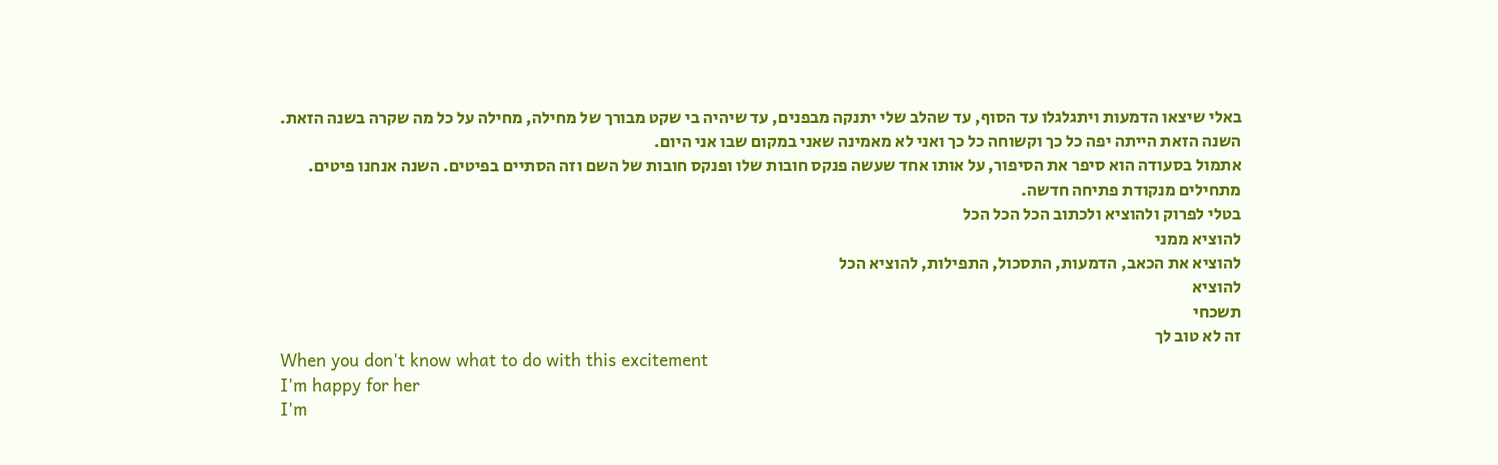באלי שיצאו הדמעות ויתגלגלו עד הסוף, עד שהלב שלי יתנקה מבפנים, עד שיהיה בי שקט מבורך של מחילה, מחילה על כל מה שקרה בשנה הזאת.
השנה הזאת הייתה יפה כל כך וקשוחה כל כך ואני לא מאמינה שאני במקום שבו אני היום.
אתמול בסעודה הוא סיפר את הסיפור, על אותו אחד שעשה פנקס חובות שלו ופנקס חובות של השם וזה הסתיים בפיטים. השנה אנחנו פיטים.
מתחילים מנקודת פתיחה חדשה.
בטלי לפרוק ולהוציא ולכתוב הכל הכל הכל
להוציא ממני
להוציא את הכאב, הדמעות, התסכול, התפילות, להוציא הכל
להוציא
תשכחי
זה לא טוב לך
When you don't know what to do with this excitement
I'm happy for her
I'm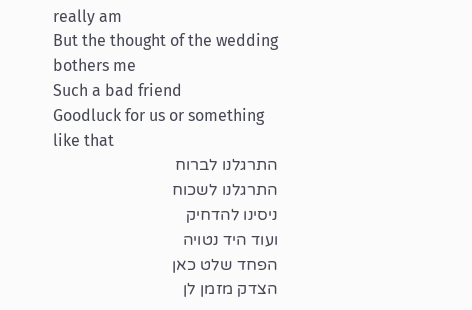really am
But the thought of the wedding bothers me
Such a bad friend
Goodluck for us or something like that
התרגלנו לברוח
התרגלנו לשכוח
ניסינו להדחיק
ועוד היד נטויה
הפחד שלט כאן
הצדק מזמן לן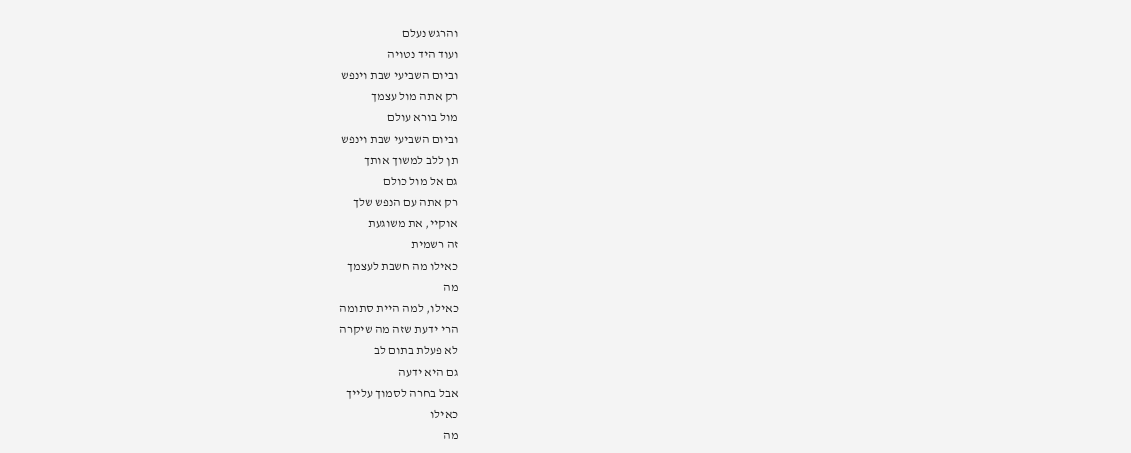והרגש נעלם
ועוד היד נטויה
וביום השביעי שבת וינפש
רק אתה מול עצמך
מול בורא עולם
וביום השביעי שבת וינפש
תן ללב למשוך אותך
גם אל מול כולם
רק אתה עם הנפש שלך
אוקיי, את משוגעת
זה רשמית
כאילו מה חשבת לעצמך
מה
כאילו, למה היית סתומה
הרי ידעת שזה מה שיקרה
לא פעלת בתום לב
גם היא ידעה
אבל בחרה לסמוך עלייך
כאילו
מה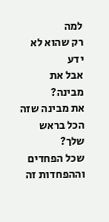למה
רק שהוא לא ידע
אבל את מבינה?
את מבינה שזה הכל בראש שלך?
שכל הפחדים וההפחדות זה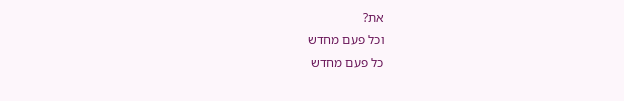את?
וכל פעם מחדש
כל פעם מחדש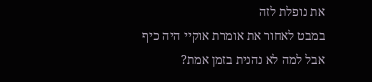את נופלת לזה
במבט לאחור את אומרת אוקיי היה כיף
אבל למה לא נהנית בזמן אמת?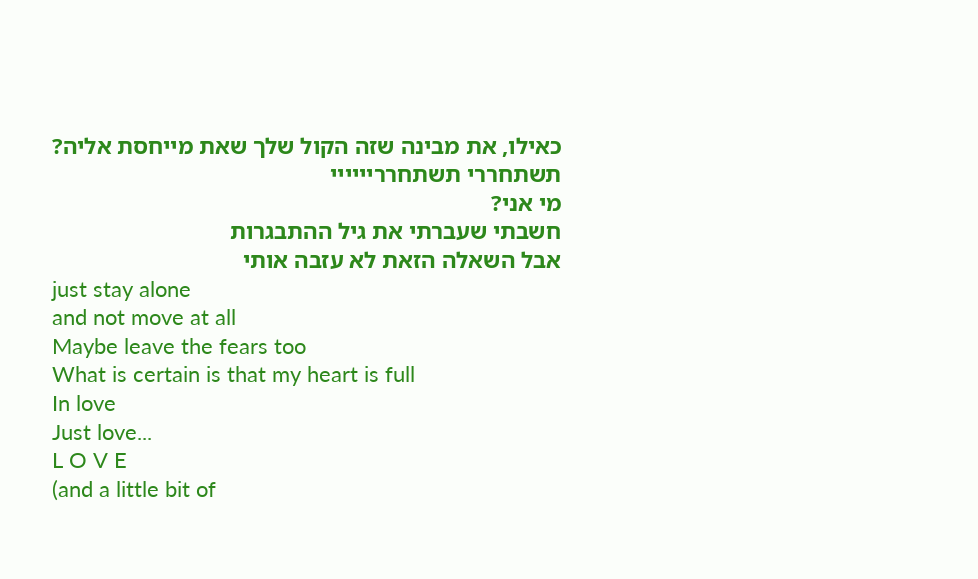כאילו, את מבינה שזה הקול שלך שאת מייחסת אליה?
תשתחררי תשתחרריייייי
מי אני?
חשבתי שעברתי את גיל ההתבגרות
אבל השאלה הזאת לא עזבה אותי
just stay alone
and not move at all
Maybe leave the fears too
What is certain is that my heart is full
In love
Just love...
L O V E
(and a little bit of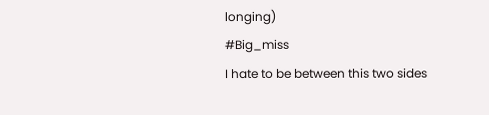longing)
#Big_miss
I hate to be between this two sides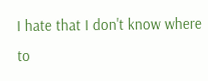I hate that I don't know where to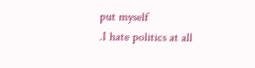put myself
.I hate politics at all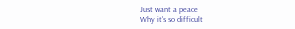Just want a peace
Why it's so difficult